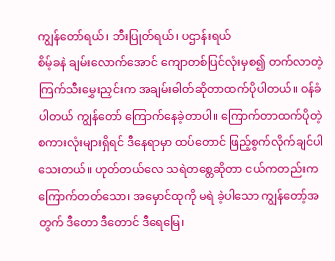ကျွန်တော်ရယ်၊ ဘီးပြုတ်ရယ်၊ ပဌာန်းရယ်
စိမ့်ခနဲ ချမ်းလောက်အောင် ကျောတစ်ပြင်လုံးမှစ၍ တက်လာတဲ့ ကြက်သီးမွှေးညှင်းက အချမ်းဓါတ်ဆိုတာထက်ပိုပါတယ်။ ဝန်ခံပါတယ် ကျွန်တော် ကြောက်နေခဲ့တာပါ။ ကြောက်တာထက်ပိုတဲ့ စကားလုံးများရှိရင် ဒီနေရာမှာ ထပ်တောင် ဖြည့်စွက်လိုက်ချင်ပါသေးတယ်။ ဟုတ်တယ်လေ သရဲတစ္တေဆိုတာ ငယ်ကတည်းက ကြောက်တတ်သော၊ အမှောင်ထုကို မရဲ ခဲ့ပါသော ကျွန်တော့်အတွက် ဒီတော ဒီတောင် ဒီရေမြေ၊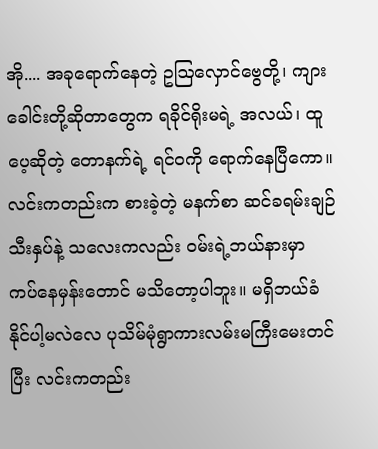အို.... အခုရောက်နေတဲ့ ဥဩလှောင်ဗွေတို့၊ ကျားခေါင်းတို့ဆိုတာတွေက ရခိုင်ရိုးမရဲ့ အလယ်၊ ထူပေ့ဆိုတဲ့ တောနက်ရဲ့ ရင်ဝကို ရောက်နေပြီကော။ လင်းကတည်းက စားခဲ့တဲ့ မနက်စာ ဆင်ခရမ်းချဉ်သီးနှပ်နဲ့ သလေးကလည်း ဝမ်းရဲ့ဘယ်နားမှာ ကပ်နေမှန်းတောင် မသိတော့ပါဘူး။ မရှိဘယ်ခံနိုင်ပါ့မလဲလေ ပုသိမ်မုံရွာကားလမ်းမကြီးမေးတင်ပြီး လင်းကတည်း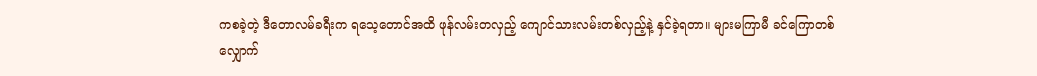ကစခဲ့တဲ့ ဒီတောလမ်ခရီးက ရသေ့တောင်အထိ ဖုန်လမ်းတလှည့် ကျောင်သားလမ်းတစ်လှည့်နဲ့ နှင်ခဲ့ရတာ။ များမကြာမီ ခင်ကြောတစ်လျှောက်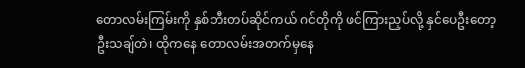တောလမ်းကြမ်းကို နှစ်ဘီးတပ်ဆိုင်ကယ် ဂင်တိုကို ဖင်ကြားညှပ်လို့ နှင်ပေဦးတော့ ဦးသချ်တဲ၊ ထိုကနေ တောလမ်းအတက်မှနေ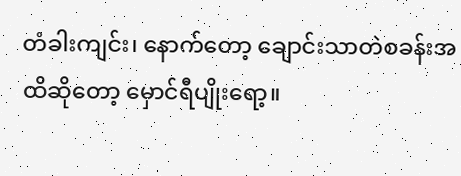တံခါးကျင်း၊ နောက်တော့ ချောင်းသာတဲစခန်းအထိဆိုတော့ မှောင်ရီပျိုးရော့။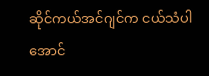ဆိုင်ကယ်အင်ဂျင်က ငယ်သံပါအောင်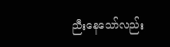ညီးနေသော်လည်း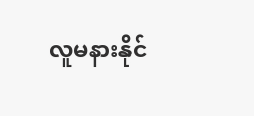လူမနားနိုင်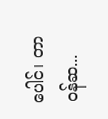ပေါင်၊ တာဝန်ဆ...